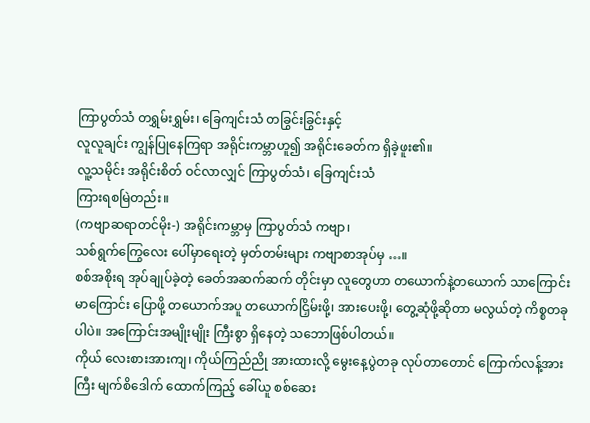ကြာပွတ်သံ တရွှမ်းရွှမ်း၊ ခြေကျင်းသံ တခြွင်းခြွင်းနှင့်
လူလူချင်း ကျွန်ပြုနေကြရာ အရိုင်းကမ္ဘာဟူ၍ အရိုင်းခေတ်က ရှိခဲ့ဖူး၏။
လူ့သမိုင်း အရိုင်းစိတ် ဝင်လာလျှင် ကြာပွတ်သံ၊ ခြေကျင်းသံ
ကြားရစမြဲတည်း။
(ကဗျာဆရာတင်မိုး-) အရိုင်းကမ္ဘာမှ ကြာပွတ်သံ ကဗျာ၊
သစ်ရွက်ကြွေလေး ပေါ်မှာရေးတဲ့ မှတ်တမ်းများ ကဗျာစာအုပ်မှ …။
စစ်အစိုးရ အုပ်ချုပ်ခဲ့တဲ့ ခေတ်အဆက်ဆက် တိုင်းမှာ လူတွေဟာ တယောက်နဲ့တယောက် သာကြောင်း မာကြောင်း ပြောဖို့ တယောက်အပူ တယောက်ငြှိမ်းဖို့၊ အားပေးဖို့၊ တွေ့ဆုံဖို့ဆိုတာ မလွယ်တဲ့ ကိစ္စတခုပါပဲ။ အကြောင်းအမျိုးမျိုး ကြီးစွာ ရှိနေတဲ့ သဘောဖြစ်ပါတယ်။
ကိုယ် လေးစားအားကျ၊ ကိုယ်ကြည်ညို အားထားလို့ မွေးနေ့ပွဲတခု လုပ်တာတောင် ကြောက်လန့်အားကြီး မျက်စိဒေါက် ထောက်ကြည့် ခေါ်ယူ စစ်ဆေး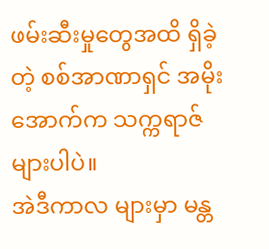ဖမ်းဆီးမှုတွေအထိ ရှိခဲ့တဲ့ စစ်အာဏာရှင် အမိုးအောက်က သက္ကရာဇ်များပါပဲ။
အဲဒီကာလ များမှာ မန္တ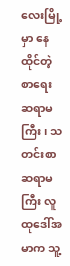လေးမြို့မှာ နေထိုင်တဲ့ စာရေးဆရာမကြီး၊ သတင်းစာဆရာမကြီး လူထုဒေါ်အမာက သူ့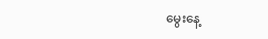မွေးနေ့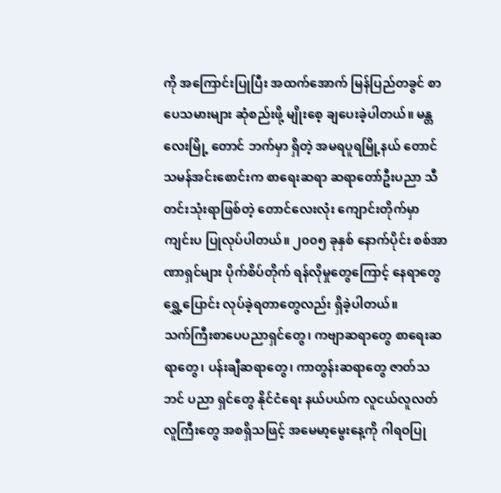ကို အကြောင်းပြုပြီး အထက်အောက် မြန်ပြည်တခွင် စာပေသမားများ ဆုံစည်းဖို့ မျိုးစေ့ ချပေးခဲ့ပါတယ်။ မန္တလေးမြို့ တောင် ဘက်မှာ ရှိတဲ့ အမရပူရမြို့နယ် တောင်သမန်အင်းစောင်းက စာရေးဆရာ ဆရာတော်ဦးပညာ သီတင်းသုံးရာဖြစ်တဲ့ တောင်လေးလုံး ကျောင်းတိုက်မှာ ကျင်းပ ပြုလုပ်ပါတယ်။ ၂၀၀၅ ခုနှစ် နောက်ပိုင်း စစ်အာဏာရှင်များ ပိုက်စိပ်တိုက် ရန်လိုမှုတွေကြောင့် နေရာတွေ ရွှေ့ပြောင်း လုပ်ခဲ့ရတာတွေလည်း ရှိခဲ့ပါတယ်။
သက်ကြီးစာပေပညာရှင်တွေ၊ ကဗျာဆရာတွေ စာရေးဆရာတွေ၊ ပန်းချီဆရာတွေ၊ ကာတွန်းဆရာတွေ ဇာတ်သဘင် ပညာ ရှင်တွေ နိုင်ငံရေး နယ်ပယ်က လူငယ်လူလတ် လူကြီးတွေ အစရှိသဖြင့် အမေမာ့မွေးနေ့ကို ဂါရဝပြု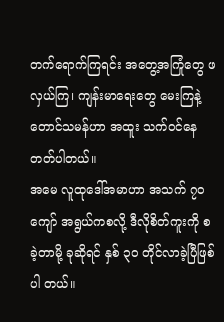တက်ရောက်ကြရင်း အတွေ့အကြုံတွေ ဖလှယ်ကြ၊ ကျန်းမာရေးတွေ မေးကြနဲ့ တောင်သမန်ဟာ အထူး သက်ဝင်နေတတ်ပါတယ်။
အမေ လူထုဒေါ်အမာဟာ အသက် ၇၀ ကျော် အရွယ်ကစလို့ ဒီလိုစိတ်ကူးကို စခဲ့တာမို့ ခုဆိုရင် နှစ် ၃၀ တိုင်လာခဲ့ပြီဖြစ်ပါ တယ်။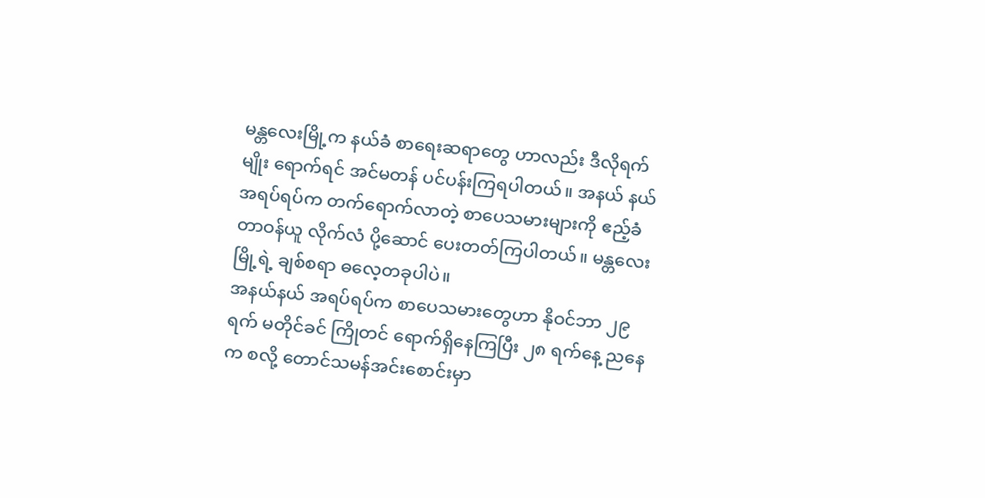မန္တလေးမြို့က နယ်ခံ စာရေးဆရာတွေ ဟာလည်း ဒီလိုရက်မျိုး ရောက်ရင် အင်မတန် ပင်ပန်းကြရပါတယ်။ အနယ် နယ်အရပ်ရပ်က တက်ရောက်လာတဲ့ စာပေသမားများကို ဧည့်ခံတာဝန်ယူ လိုက်လံ ပို့ဆောင် ပေးတတ်ကြပါတယ်။ မန္တလေးမြို့ရဲ့ ချစ်စရာ ဓလေ့တခုပါပဲ။
အနယ်နယ် အရပ်ရပ်က စာပေသမားတွေဟာ နိုဝင်ဘာ ၂၉ ရက် မတိုင်ခင် ကြိုတင် ရောက်ရှိနေကြပြီး ၂၈ ရက်နေ့ ညနေ က စလို့ တောင်သမန်အင်းစောင်းမှာ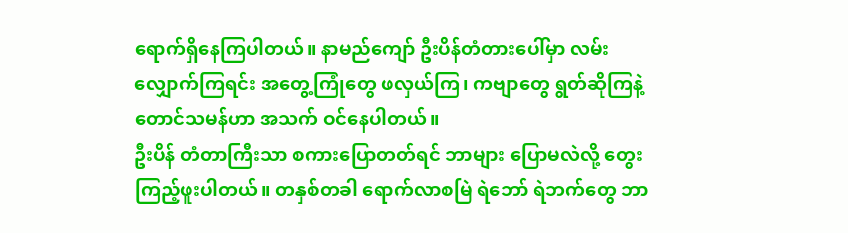ရောက်ရှိနေကြပါတယ်။ နာမည်ကျော် ဦးပိန်တံတားပေါ်မှာ လမ်းလျှောက်ကြရင်း အတွေ့ကြုံတွေ ဖလှယ်ကြ၊ ကဗျာတွေ ရွတ်ဆိုကြနဲ့ တောင်သမန်ဟာ အသက် ဝင်နေပါတယ်။
ဦးပိန် တံတာကြီးသာ စကားပြောတတ်ရင် ဘာများ ပြောမလဲလို့ တွေးကြည့်ဖူးပါတယ်။ တနှစ်တခါ ရောက်လာစမြဲ ရဲဘော် ရဲဘက်တွေ ဘာ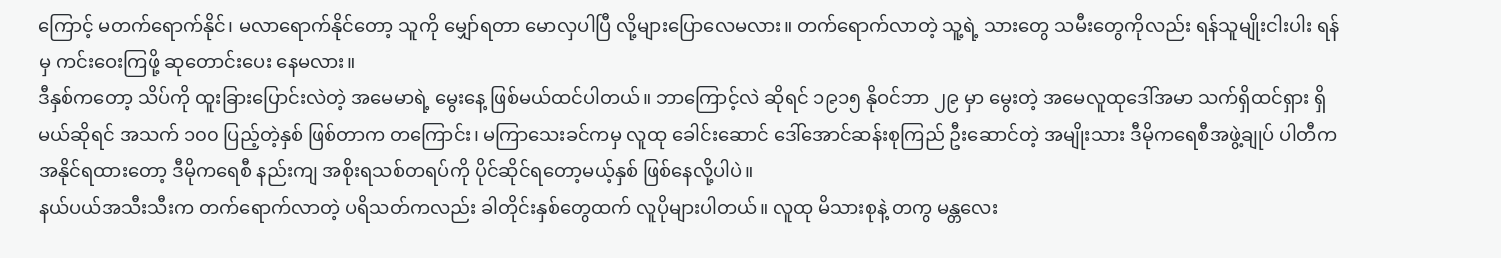ကြောင့် မတက်ရောက်နိုင်၊ မလာရောက်နိုင်တော့ သူကို မျှော်ရတာ မောလှပါပြီ လို့များပြောလေမလား။ တက်ရောက်လာတဲ့ သူ့ရဲ့ သားတွေ သမီးတွေကိုလည်း ရန်သူမျိုးငါးပါး ရန်မှ ကင်းဝေးကြဖို့ ဆုတောင်းပေး နေမလား။
ဒီနှစ်ကတော့ သိပ်ကို ထူးခြားပြောင်းလဲတဲ့ အမေမာရဲ့ မွေးနေ့ ဖြစ်မယ်ထင်ပါတယ်။ ဘာကြောင့်လဲ ဆိုရင် ၁၉၁၅ နိုဝင်ဘာ ၂၉ မှာ မွေးတဲ့ အမေလူထုဒေါ်အမာ သက်ရှိထင်ရှား ရှိမယ်ဆိုရင် အသက် ၁၀၀ ပြည့်တဲ့နှစ် ဖြစ်တာက တကြောင်း၊ မကြာသေးခင်ကမှ လူထု ခေါင်းဆောင် ဒေါ်အောင်ဆန်းစုကြည် ဦးဆောင်တဲ့ အမျိုးသား ဒီမိုကရေစီအဖွဲ့ချုပ် ပါတီက အနိုင်ရထားတော့ ဒီမိုကရေစီ နည်းကျ အစိုးရသစ်တရပ်ကို ပိုင်ဆိုင်ရတော့မယ့်နှစ် ဖြစ်နေလို့ပါပဲ။
နယ်ပယ်အသီးသီးက တက်ရောက်လာတဲ့ ပရိသတ်ကလည်း ခါတိုင်းနှစ်တွေထက် လူပိုများပါတယ်။ လူထု မိသားစုနဲ့ တကွ မန္တလေး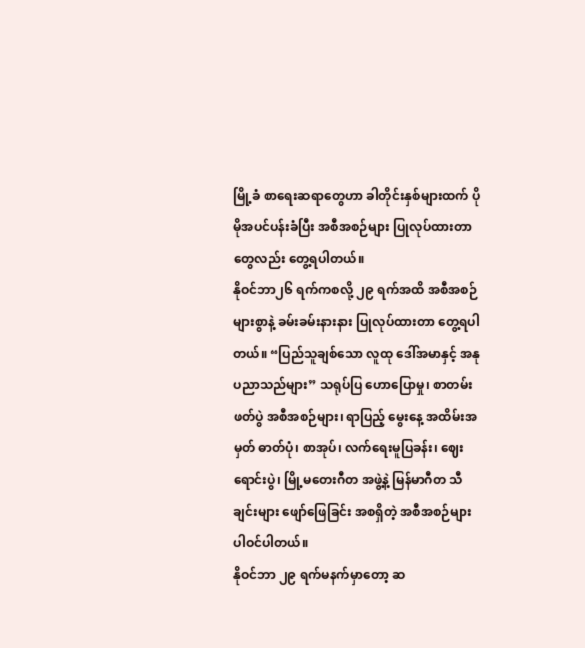မြို့ခံ စာရေးဆရာတွေဟာ ခါတိုင်းနှစ်များထက် ပိုမိုအပင်ပန်းခံပြီး အစီအစဉ်များ ပြုလုပ်ထားတာ တွေလည်း တွေ့ရပါတယ်။
နိုဝင်ဘာ၂၆ ရက်ကစလို့ ၂၉ ရက်အထိ အစီအစဉ်များစွာနဲ့ ခမ်းခမ်းနားနား ပြုလုပ်ထားတာ တွေ့ရပါတယ်။ “ပြည်သူချစ်သော လူထု ဒေါ်အမာနှင့် အနုပညာသည်များ” သရုပ်ပြ ဟောပြောမှု၊ စာတမ်းဖတ်ပွဲ အစီအစဉ်များ၊ ရာပြည့် မွေးနေ့ အထိမ်းအမှတ် ဓာတ်ပုံ၊ စာအုပ်၊ လက်ရေးမူပြခန်း၊ ဈေးရောင်းပွဲ၊ မြို့မတေးဂီတ အဖွဲ့နဲ့ မြန်မာဂီတ သီချင်းများ ဖျော်ဖြေခြင်း အစရှိတဲ့ အစီအစဉ်များ ပါဝင်ပါတယ်။
နိုဝင်ဘာ ၂၉ ရက်မနက်မှာတော့ ဆ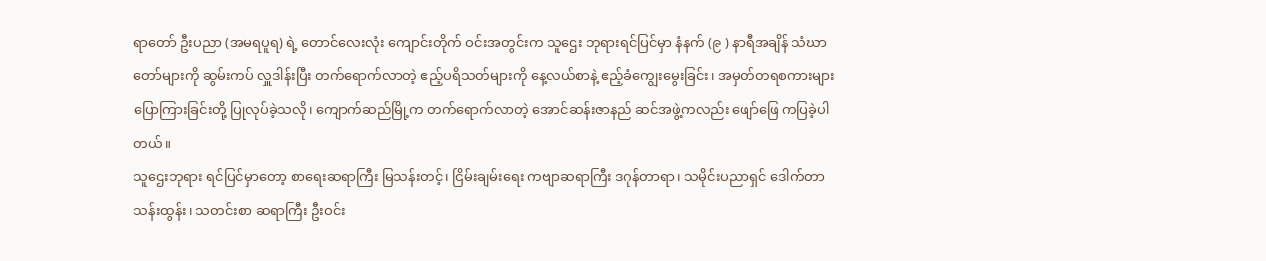ရာတော် ဦးပညာ (အမရပူရ) ရဲ့ တောင်လေးလုံး ကျောင်းတိုက် ဝင်းအတွင်းက သူဌေး ဘုရားရင်ပြင်မှာ နံနက် (၉ ) နာရီအချိန် သံဃာတော်များကို ဆွမ်းကပ် လှူဒါန်းပြီး တက်ရောက်လာတဲ့ ဧည့်ပရိသတ်များကို နေ့လယ်စာနဲ့ ဧည့်ခံကျွေးမွေးခြင်း၊ အမှတ်တရစကားများ ပြောကြားခြင်းတို့ ပြုလုပ်ခဲ့သလို၊ ကျောက်ဆည်မြို့က တက်ရောက်လာတဲ့ အောင်ဆန်းဇာနည် ဆင်အဖွဲ့ကလည်း ဖျော်ဖြေ ကပြခဲ့ပါတယ်။
သူဌေးဘုရား ရင်ပြင်မှာတော့ စာရေးဆရာကြီး မြသန်းတင့်၊ ငြိမ်းချမ်းရေး ကဗျာဆရာကြီး ဒဂုန်တာရာ၊ သမိုင်းပညာရှင် ဒေါက်တာသန်းထွန်း၊ သတင်းစာ ဆရာကြီး ဦးဝင်း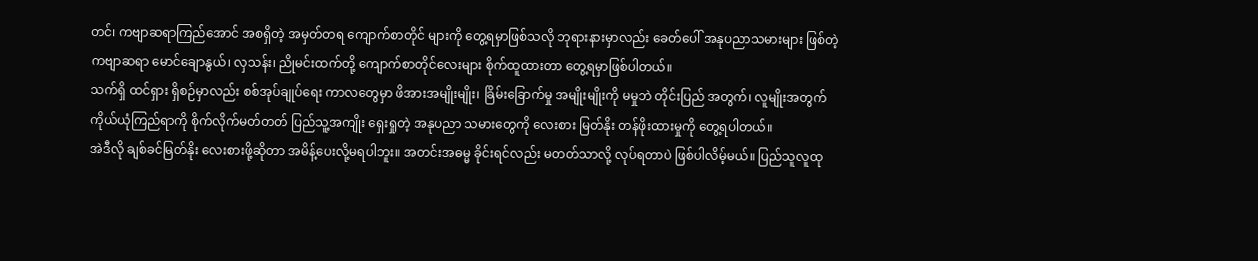တင်၊ ကဗျာဆရာကြည်အောင် အစရှိတဲ့ အမှတ်တရ ကျောက်စာတိုင် များကို တွေ့ရမှာဖြစ်သလို ဘုရားနားမှာလည်း ခေတ်ပေါ် အနုပညာသမားများ ဖြစ်တဲ့ ကဗျာဆရာ မောင်ချောနွယ်၊ လှသန်း၊ ညိုမင်းထက်တို့ ကျောက်စာတိုင်လေးများ စိုက်ထူထားတာ တွေ့ရမှာဖြစ်ပါတယ်။
သက်ရှိ ထင်ရှား ရှိစဉ်မှာလည်း စစ်အုပ်ချုပ်ရေး ကာလတွေမှာ ဖိအားအမျိုးမျိုး၊ ခြိမ်းခြောက်မှု အမျိုးမျိုးကို မမှုဘဲ တိုင်းပြည် အတွက်၊ လူမျိုးအတွက် ကိုယ်ယုံကြည်ရာကို စိုက်လိုက်မတ်တတ် ပြည်သူ့အကျိုး ရှေးရှုတဲ့ အနုပညာ သမားတွေကို လေးစား မြတ်နိုး တန်ဖိုးထားမှုကို တွေ့ရပါတယ်။
အဲဒီလို ချစ်ခင်မြတ်နိုး လေးစားဖို့ဆိုတာ အမိန့်ပေးလို့မရပါဘူး။ အတင်းအဓမ္မ ခိုင်းရင်လည်း မတတ်သာလို့ လုပ်ရတာပဲ ဖြစ်ပါလိမ့်မယ်။ ပြည်သူလူထု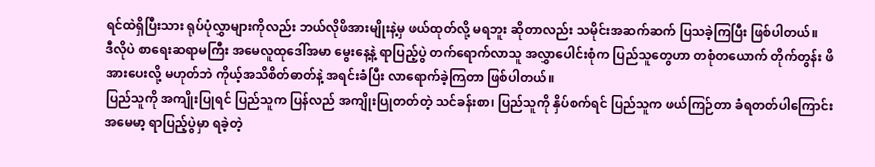ရင်ထဲရှိပြီးသား ရုပ်ပုံလွှာများကိုလည်း ဘယ်လိုဖိအားမျိုးနဲ့မှ ဖယ်ထုတ်လို့ မရဘူး ဆိုတာလည်း သမိုင်းအဆက်ဆက် ပြသခဲ့ကြပြီး ဖြစ်ပါတယ်။
ဒီလိုပဲ စာရေးဆရာမကြီး အမေလူထုဒေါ်အမာ မွေးနေ့နဲ့ ရာပြည့်ပွဲ တက်ရောက်လာသူ အလွှာပေါင်းစုံက ပြည်သူတွေဟာ တစုံတယောက် တိုက်တွန်း ဖိအားပေးလို့ မဟုတ်ဘဲ ကိုယ့်အသိစိတ်ဓာတ်နဲ့ အရင်းခံပြီး လာရောက်ခဲ့ကြတာ ဖြစ်ပါတယ်။
ပြည်သူကို အကျိုးပြုရင် ပြည်သူက ပြန်လည် အကျိုးပြုတတ်တဲ့ သင်ခန်းစာ၊ ပြည်သူကို နှိပ်စက်ရင် ပြည်သူက ဖယ်ကြဉ်တာ ခံရတတ်ပါကြောင်း အမေမာ့ ရာပြည့်ပွဲမှာ ရခဲ့တဲ့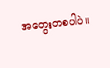အတွေးတစပါပဲ။